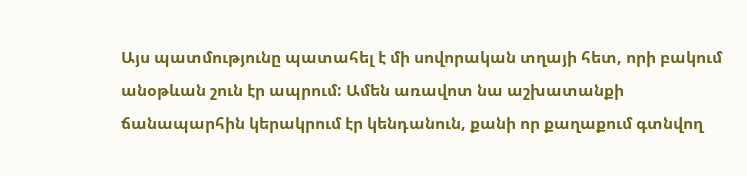Այս պատմությունը պատահել է մի սովորական տղայի հետ, որի բակում անօթևան շուն էր ապրում: Ամեն առավոտ նա աշխատանքի ճանապարհին կերակրում էր կենդանուն, քանի որ քաղաքում գտնվող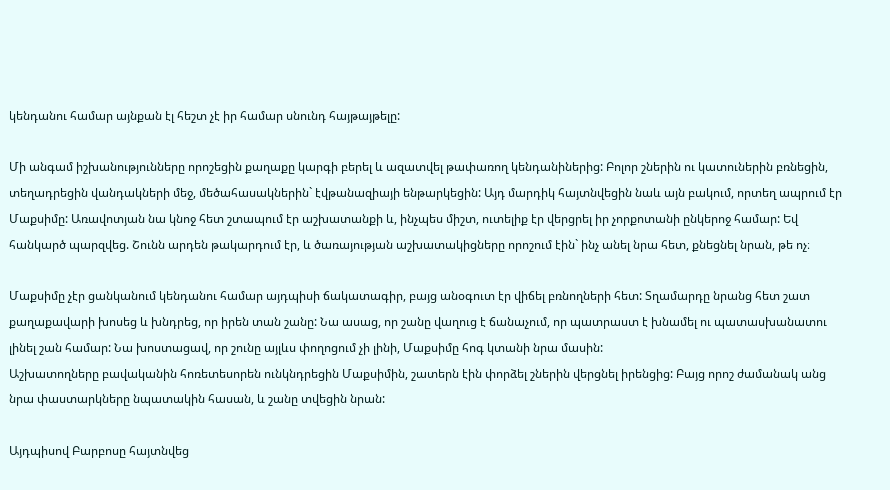կենդանու համար այնքան էլ հեշտ չէ իր համար սնունդ հայթայթելը:

Մի անգամ իշխանությունները որոշեցին քաղաքը կարգի բերել և ազատվել թափառող կենդանիներից: Բոլոր շներին ու կատուներին բռնեցին, տեղադրեցին վանդակների մեջ, մեծահասակներին` էվթանազիայի ենթարկեցին: Այդ մարդիկ հայտնվեցին նաև այն բակում, որտեղ ապրում էր Մաքսիմը: Առավոտյան նա կնոջ հետ շտապում էր աշխատանքի և, ինչպես միշտ, ուտելիք էր վերցրել իր չորքոտանի ընկերոջ համար: Եվ հանկարծ պարզվեց. Շունն արդեն թակարդում էր, և ծառայության աշխատակիցները որոշում էին` ինչ անել նրա հետ, քնեցնել նրան, թե ոչ։

Մաքսիմը չէր ցանկանում կենդանու համար այդպիսի ճակատագիր, բայց անօգուտ էր վիճել բռնողների հետ: Տղամարդը նրանց հետ շատ քաղաքավարի խոսեց և խնդրեց, որ իրեն տան շանը: Նա ասաց, որ շանը վաղուց է ճանաչում, որ պատրաստ է խնամել ու պատասխանատու լինել շան համար: Նա խոստացավ, որ շունը այլևս փողոցում չի լինի, Մաքսիմը հոգ կտանի նրա մասին:
Աշխատողները բավականին հոռետեսորեն ունկնդրեցին Մաքսիմին, շատերն էին փորձել շներին վերցնել իրենցից: Բայց որոշ ժամանակ անց նրա փաստարկները նպատակին հասան, և շանը տվեցին նրան:

Այդպիսով Բարբոսը հայտնվեց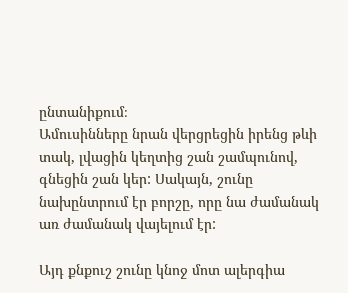ընտանիքում։
Ամուսինները նրան վերցրեցին իրենց թևի տակ, լվացին կեղտից շան շամպունով, գնեցին շան կեր: Սակայն, շունը նախընտրում էր բորշը, որը նա ժամանակ առ ժամանակ վայելում էր:

Այդ քնքուշ շունը կնոջ մոտ ալերգիա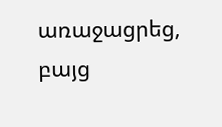առաջացրեց, բայց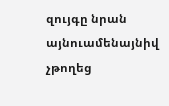զույգը նրան այնուամենայնիվ չթողեց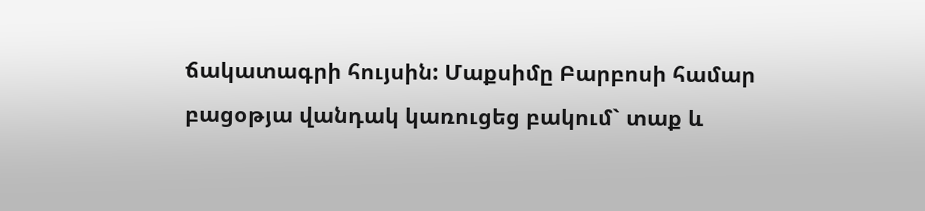ճակատագրի հույսին: Մաքսիմը Բարբոսի համար բացօթյա վանդակ կառուցեց բակում` տաք և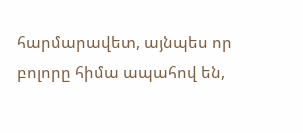հարմարավետ, այնպես որ բոլորը հիմա ապահով են,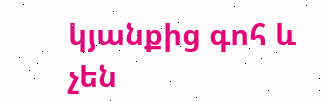կյանքից գոհ և չեն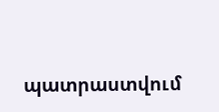պատրաստվում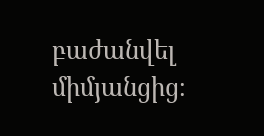բաժանվել միմյանցից։